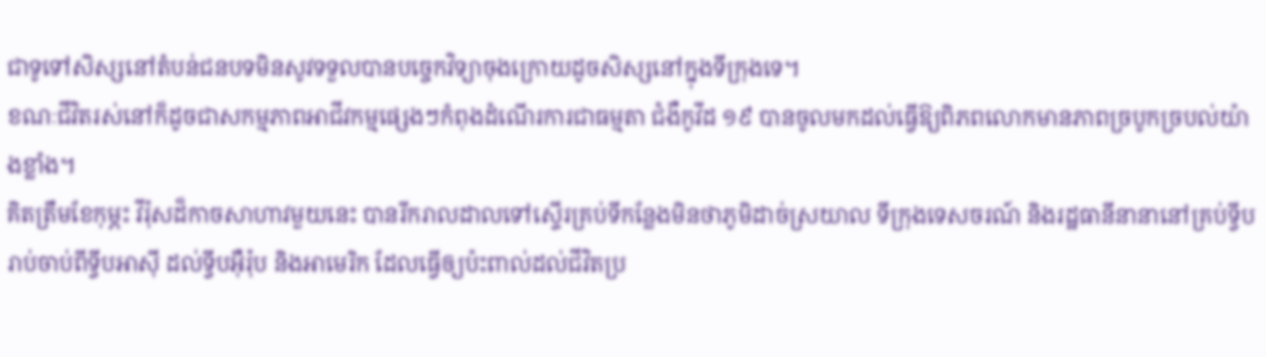ជាទូទៅសិស្សនៅតំបន់ជនបទមិនសូវទទួលបានបច្ចេកវិទ្យាចុងក្រោយដូចសិស្សនៅក្នុងទីក្រុងទេ។
ខណៈជីវិតរស់នៅក៏ដូចជាសកម្មភាពអាជីវកម្មផ្សេងៗកំពុងដំណើរការជាធម្មតា ជំងឺកូវីដ ១៩ បានចូលមកដល់ធ្វើឱ្យពិភពលោកមានភាពច្របូកច្របល់យ៉ាងខ្លាំង។
គិតត្រឹមខែកុម្ភះ វីរ៉ុសដ៏កាចសាហាវមួយនេះ បានរីករាលដាលទៅស្ទើរគ្រប់ទីកន្លែងមិនថាភូមិដាច់ស្រយាល ទីក្រុងទេសចរណ៍ និងរដ្ឋធានីនានានៅគ្រប់ទ្វីប រាប់ចាប់ពីទ្វីបអាស៊ី ដល់ទ្វីបអ៊ឺរ៉ុប និងអាមេរិក ដែលធ្វើឲ្យប៉ះពាល់ដល់ជីវិតប្រ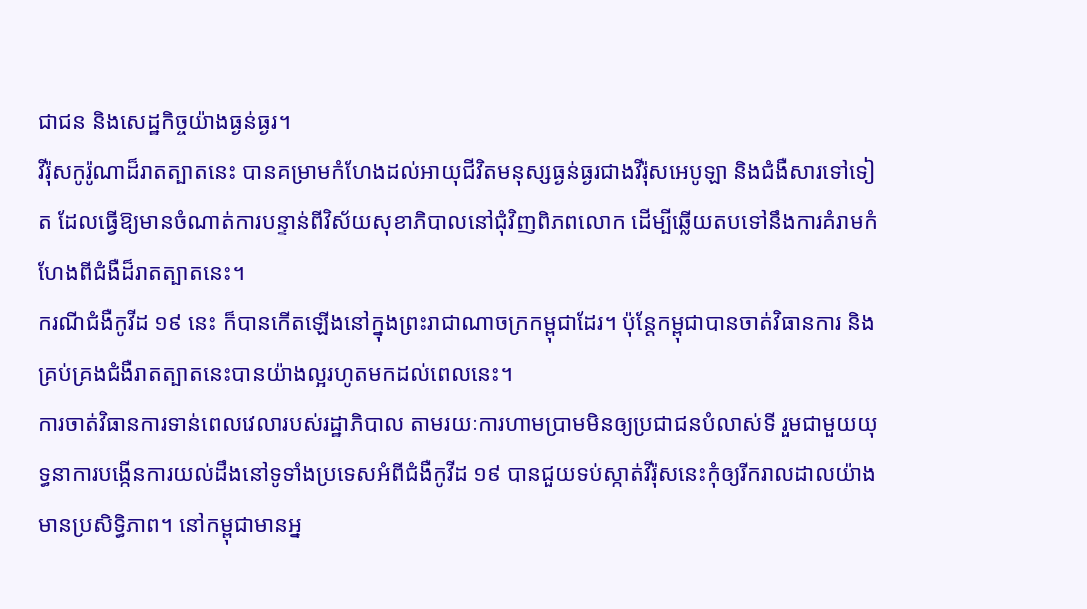ជាជន និងសេដ្ឋកិច្ចយ៉ាងធ្ងន់ធ្ងរ។
វីរ៉ុសកូរ៉ូណាដ៏រាតត្បាតនេះ បានគម្រាមកំហែងដល់អាយុជីវិតមនុស្សធ្ងន់ធ្ងរជាងវីរ៉ុសអេបូឡា និងជំងឺសារទៅទៀត ដែលធ្វើឱ្យមានចំណាត់ការបន្ទាន់ពីវិស័យសុខាភិបាលនៅជុំវិញពិភពលោក ដើម្បីឆ្លើយតបទៅនឹងការគំរាមកំហែងពីជំងឺដ៏រាតត្បាតនេះ។
ករណីជំងឺកូវីដ ១៩ នេះ ក៏បានកើតឡើងនៅក្នុងព្រះរាជាណាចក្រកម្ពុជាដែរ។ ប៉ុន្តែកម្ពុជាបានចាត់វិធានការ និងគ្រប់គ្រងជំងឺរាតត្បាតនេះបានយ៉ាងល្អរហូតមកដល់ពេលនេះ។
ការចាត់វិធានការទាន់ពេលវេលារបស់រដ្ឋាភិបាល តាមរយៈការហាមប្រាមមិនឲ្យប្រជាជនបំលាស់ទី រួមជាមួយយុទ្ធនាការបង្កើនការយល់ដឹងនៅទូទាំងប្រទេសអំពីជំងឺកូវីដ ១៩ បានជួយទប់ស្កាត់វីរ៉ុសនេះកុំឲ្យរីករាលដាលយ៉ាងមានប្រសិទ្ធិភាព។ នៅកម្ពុជាមានអ្ន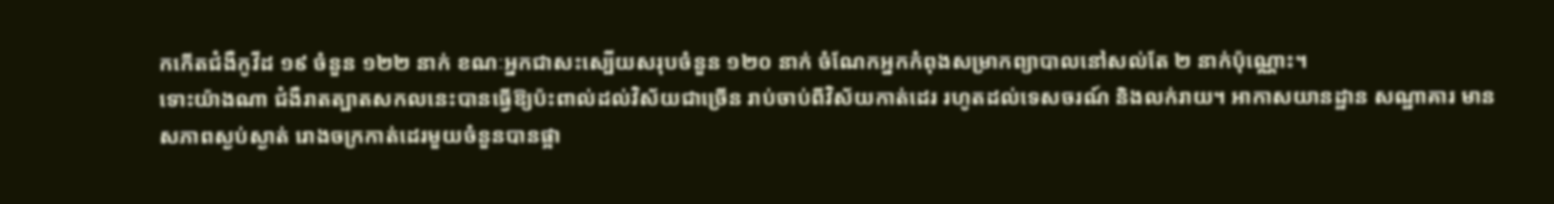កកើតជំងឺកូវីដ ១៩ ចំនួន ១២២ នាក់ ខណៈអ្នកជាសះស្បើយសរុបចំនួន ១២០ នាក់ ចំណែកអ្នកកំពុងសម្រាកព្យាបាលនៅសល់តែ ២ នាក់ប៉ុណ្ណោះ។
ទោះយ៉ាងណា ជំងឺរាតត្បាតសកលនេះបានធ្វើឱ្យប៉ះពាល់ដល់វិស័យជាច្រើន រាប់ចាប់ពីវិស័យកាត់ដេរ រហូតដល់ទេសចរណ៍ និងលក់រាយ។ អាកាសយានដ្ឋាន សណ្ឋាគារ មានសភាពស្ងប់ស្ងាត់ រោងចក្រកាត់ដេរមួយចំនួនបានផ្អា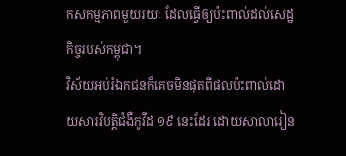កសកម្មភាពមួយរយៈ ដែលធ្វើឲ្យប៉ះពាល់ដល់សេដ្ឋកិច្ចរបស់កម្ពុជា។
វិស័យអប់រំឯកជនក៏គេចមិនផុតពីផលប៉ះពាល់ដោយសារវិបត្តិជំងឺកូវីដ ១៩ នេះដែរ ដោយសាលារៀន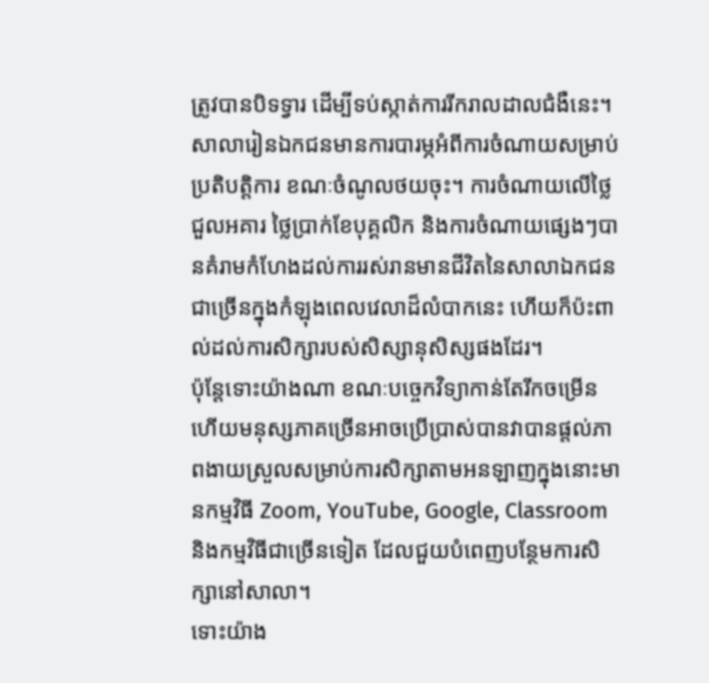ត្រូវបានបិទទ្វារ ដើម្បីទប់ស្កាត់ការរីករាលដាលជំងឺនេះ។
សាលារៀនឯកជនមានការបារម្ភអំពីការចំណាយសម្រាប់ប្រតិបត្តិការ ខណៈចំណូលថយចុះ។ ការចំណាយលើថ្លៃជួលអគារ ថ្លៃប្រាក់ខែបុគ្គលិក និងការចំណាយផ្សេងៗបានគំរាមកំហែងដល់ការរស់រានមានជីវិតនៃសាលាឯកជនជាច្រើនក្នុងកំឡុងពេលវេលាដ៏លំបាកនេះ ហើយក៏ប៉ះពាល់ដល់ការសិក្សារបស់សិស្សានុសិស្សផងដែរ។
ប៉ុន្តែទោះយ៉ាងណា ខណៈបច្ចេកវិទ្យាកាន់តែរីកចម្រើន ហើយមនុស្សភាគច្រើនអាចប្រើប្រាស់បានវាបានផ្តល់ភាពងាយស្រួលសម្រាប់ការសិក្សាតាមអនឡាញក្នុងនោះមានកម្មវិធី Zoom, YouTube, Google, Classroom និងកម្មវិធីជាច្រើនទៀត ដែលជួយបំពេញបន្ថែមការសិក្សានៅសាលា។
ទោះយ៉ាង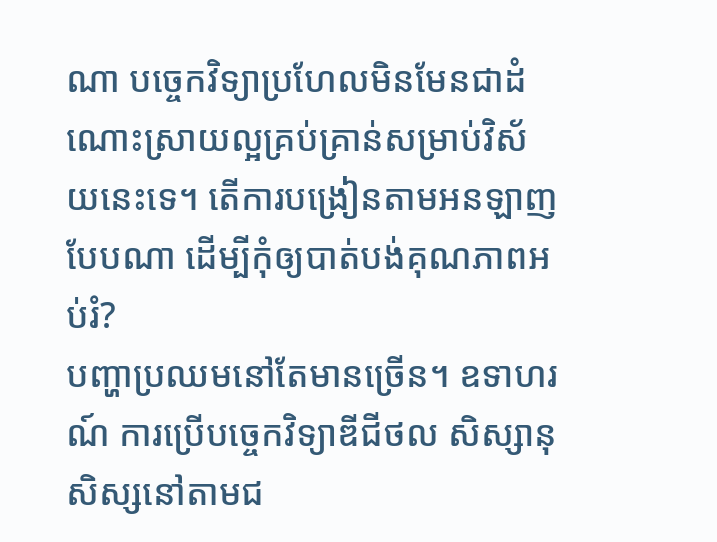ណា បច្ចេកវិទ្យាប្រហែលមិនមែនជាដំណោះស្រាយល្អគ្រប់គ្រាន់សម្រាប់វិស័យនេះទេ។ តើការបង្រៀនតាមអនឡាញបែបណា ដើម្បីកុំឲ្យបាត់បង់គុណភាពអប់រំ?
បញ្ហាប្រឈមនៅតែមានច្រើន។ ឧទាហរណ៍ ការប្រើបច្ចេកវិទ្យាឌីជីថល សិស្សានុសិស្សនៅតាមជ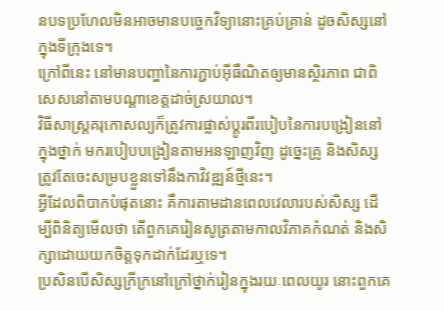នបទប្រហែលមិនអាចមានបច្ចេកវិទ្យានោះគ្រប់គ្រាន់ ដូចសិស្សនៅក្នុងទីក្រុងទេ។
ក្រៅពីនេះ នៅមានបញ្ហានៃការភ្ជាប់អ៊ីធឺណិតឲ្យមានស្ថិរភាព ជាពិសេសនៅតាមបណ្តាខេត្តដាច់ស្រយាល។
វិធីសាស្ត្រគរុកោសល្យក៏ត្រូវការផ្លាស់ប្តូរពីរបៀបនៃការបង្រៀននៅក្នុងថ្នាក់ មករបៀបបង្រៀនតាមអនឡាញវិញ ដូច្នេះគ្រូ និងសិស្សត្រូវតែចេះសម្របខ្លួនទៅនឹងកាវិវឌ្ឍន៍ថ្មីនេះ។
អ្វីដែលពិបាកបំផុតនោះ គឺការតាមដានពេលវេលារបស់សិស្ស ដើម្បីពិនិត្យមើលថា តើពួកគេរៀនសូត្រតាមកាលវិភាគកំណត់ និងសិក្សាដោយយកចិត្តទុកដាក់ដែរឬទេ។
ប្រសិនបើសិស្សក្រីក្រនៅក្រៅថ្នាក់រៀនក្នុងរយៈពេលយូរ នោះពួកគេ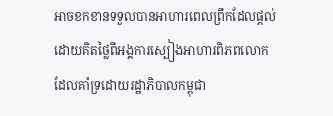អាចខកខានទទួលបានអាហារពេលព្រឹកដែលផ្តល់ដោយគិតថ្លៃពីអង្គការស្បៀងអាហារពិភពលោក ដែលគាំទ្រដោយរដ្ឋាភិបាលកម្ពុជា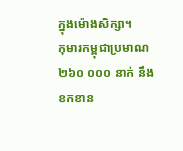ក្នុងម៉ោងសិក្សា។
កុមារកម្ពុជាប្រមាណ ២៦០ ០០០ នាក់ នឹងខកខាន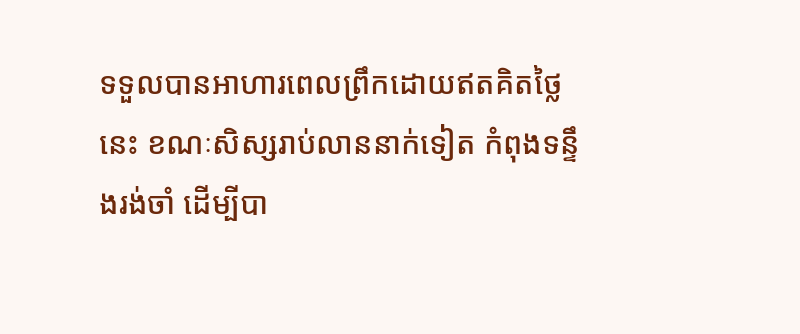ទទួលបានអាហារពេលព្រឹកដោយឥតគិតថ្លៃនេះ ខណៈសិស្សរាប់លាននាក់ទៀត កំពុងទន្ទឹងរង់ចាំ ដើម្បីបា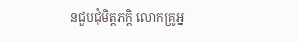នជួបជុំមិត្តភក្តិ លោកគ្រូអ្ន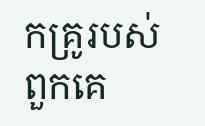កគ្រូរបស់ពួកគេ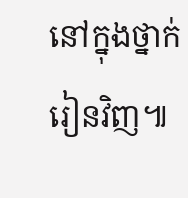នៅក្នុងថ្នាក់រៀនវិញ៕